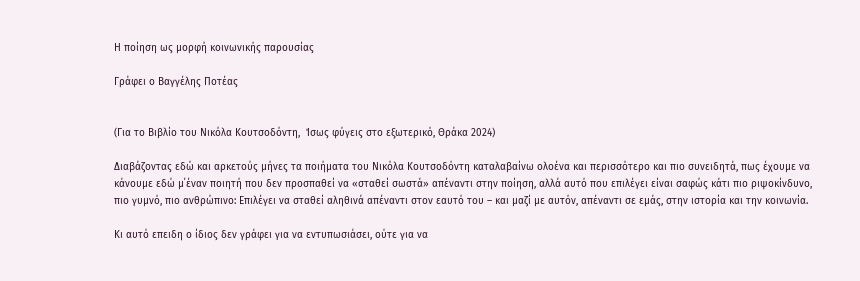Η ποίηση ως μορφή κοινωνικής παρουσίας

Γράφει ο Βαγγέλης Ποτέας


(Για το Βιβλίο του Νικόλα Κουτσοδόντη,  Ίσως φύγεις στο εξωτερικό, Θράκα 2024)

Διαβάζοντας εδώ και αρκετούς μήνες τα ποιήματα του Νικόλα Κουτσοδόντη καταλαβαίνω ολοένα και περισσότερο και πιο συνειδητά, πως έχουμε να κάνουμε εδώ μ΄έναν ποιητή που δεν προσπαθεί να «σταθεί σωστά» απέναντι στην ποίηση, αλλά αυτό που επιλέγει είναι σαφώς κάτι πιο ριψοκίνδυνο, πιο γυμνό, πιο ανθρώπινο: Επιλέγει να σταθεί αληθινά απέναντι στον εαυτό του – και μαζί με αυτόν, απέναντι σε εμάς, στην ιστορία και την κοινωνία.

Κι αυτό επειδη ο ίδιος δεν γράφει για να εντυπωσιάσει, ούτε για να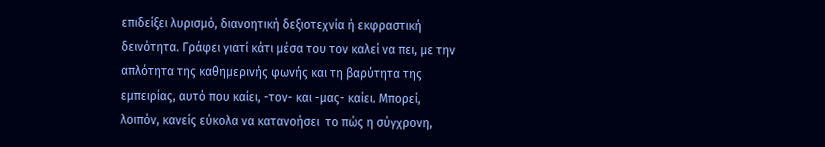επιδείξει λυρισμό, διανοητική δεξιοτεχνία ή εκφραστική δεινότητα. Γράφει γιατί κάτι μέσα του τον καλεί να πει, με την απλότητα της καθημερινής φωνής και τη βαρύτητα της εμπειρίας, αυτό που καίει, -τον- και -μας- καίει. Μπορεί, λοιπόν, κανείς εύκολα να κατανοήσει  το πώς η σύγχρονη,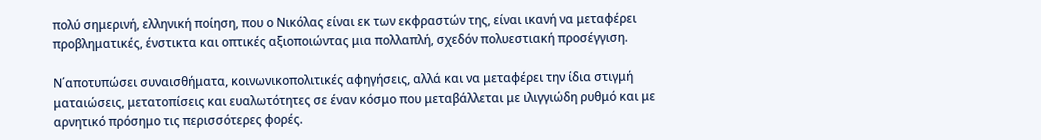πολύ σημερινή, ελληνική ποίηση, που ο Νικόλας είναι εκ των εκφραστών της, είναι ικανή να μεταφέρει προβληματικές, ένστικτα και οπτικές αξιοποιώντας μια πολλαπλή, σχεδόν πολυεστιακή προσέγγιση.

Ν΄αποτυπώσει συναισθήματα, κοινωνικοπολιτικές αφηγήσεις, αλλά και να μεταφέρει την ίδια στιγμή ματαιώσεις, μετατοπίσεις και ευαλωτότητες σε έναν κόσμο που μεταβάλλεται με ιλιγγιώδη ρυθμό και με αρνητικό πρόσημο τις περισσότερες φoρές.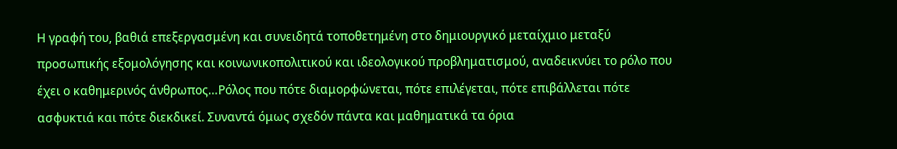Η γραφή του, βαθιά επεξεργασμένη και συνειδητά τοποθετημένη στο δημιουργικό μεταίχμιο μεταξύ προσωπικής εξομολόγησης και κοινωνικοπολιτικού και ιδεολογικού προβληματισμού, αναδεικνύει το ρόλο που έχει ο καθημερινός άνθρωπος…Ρόλος που πότε διαμορφώνεται, πότε επιλέγεται, πότε επιβάλλεται πότε ασφυκτιά και πότε διεκδικεί. Συναντά όμως σχεδόν πάντα και μαθηματικά τα όρια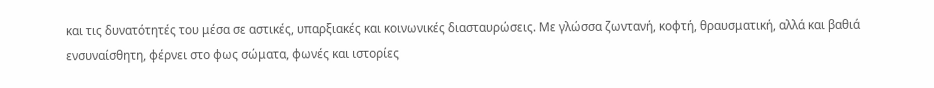και τις δυνατότητές του μέσα σε αστικές, υπαρξιακές και κοινωνικές διασταυρώσεις. Με γλώσσα ζωντανή, κοφτή, θραυσματική, αλλά και βαθιά ενσυναίσθητη, φέρνει στο φως σώματα, φωνές και ιστορίες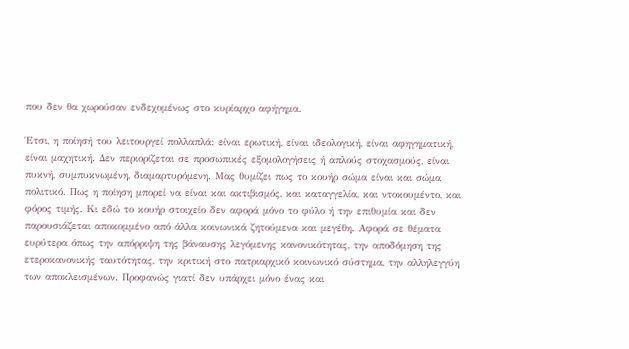που δεν θα χωρούσαν ενδεχομένως στο κυρίαρχο αφήγημα.

Έτσι, η ποίησή του λειτουργεί πολλαπλά: είναι ερωτική, είναι ιδεολογική, είναι αφηγηματική, είναι μαχητική. Δεν περιορίζεται σε προσωπικές εξομολογήσεις ή απλούς στοχασμούς, είναι πυκνή, συμπυκνωμένη, διαμαρτυρόμενη. Μας θυμίζει πως το κουήρ σώμα είναι και σώμα πολιτικό. Πως η ποίηση μπορεί να είναι και ακτιβισμός, και καταγγελία, και ντοκουμέντο, και φόρος τιμής. Κι εδώ το κουήρ στοιχείο δεν αφορά μόνο το φύλο ή την επιθυμία και δεν παρουσιάζεται αποκομμένο από άλλα κοινωνικά ζητούμενα και μεγέθη. Αφορά σε θέματα ευρύτερα όπως την απόρριψη της βάναυσης λεγόμενης κανονικότητας, την αποδόμηση της ετεροκανονικής ταυτότητας, την κριτική στο πατριαρχικό κοινωνικό σύστημα, την αλληλεγγύη των αποκλεισμένων. Προφανώς γιατί δεν υπάρχει μόνο ένας και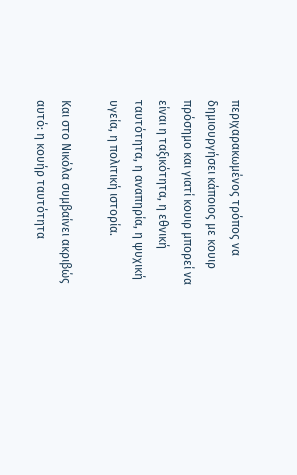περιχαρακωμένος τρόπος να δημιουργήσει κάποιος με κουιρ πρόσημο και γιατί κουιρ μπορεί να είναι η ταξικότητα, η εθνική ταυτότητα, η αναπηρία, η ψυχική υγεία, η πολιτική ιστορία.

Και στο Νικόλα συμβαίνει ακριβώς αυτό: η κουήρ ταυτότητα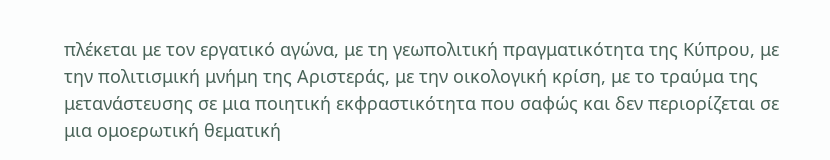πλέκεται με τον εργατικό αγώνα, με τη γεωπολιτική πραγματικότητα της Κύπρου, με την πολιτισμική μνήμη της Αριστεράς, με την οικολογική κρίση, με το τραύμα της μετανάστευσης σε μια ποιητική εκφραστικότητα που σαφώς και δεν περιορίζεται σε μια ομοερωτική θεματική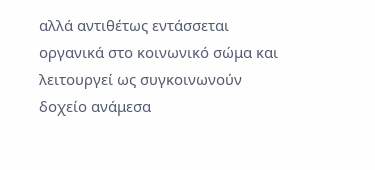αλλά αντιθέτως εντάσσεται  οργανικά στο κοινωνικό σώμα και λειτουργεί ως συγκοινωνούν δοχείο ανάμεσα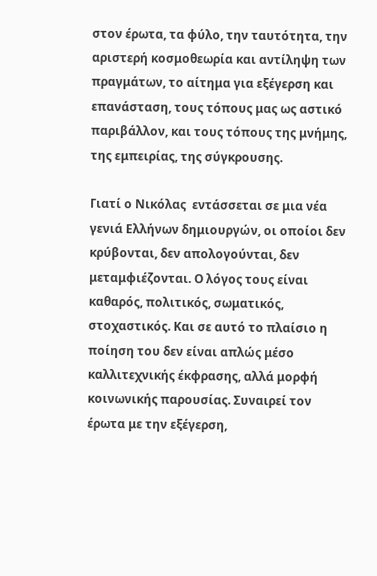στον έρωτα, τα φύλο, την ταυτότητα, την αριστερή κοσμοθεωρία και αντίληψη των πραγμάτων, το αίτημα για εξέγερση και επανάσταση, τους τόπους μας ως αστικό παριβάλλον, και τους τόπους της μνήμης, της εμπειρίας, της σύγκρουσης.

Γιατί ο Νικόλας  εντάσσεται σε μια νέα γενιά Ελλήνων δημιουργών, οι οποίοι δεν κρύβονται, δεν απολογούνται, δεν μεταμφιέζονται. Ο λόγος τους είναι καθαρός, πολιτικός, σωματικός, στοχαστικός. Και σε αυτό το πλαίσιο η ποίηση του δεν είναι απλώς μέσο καλλιτεχνικής έκφρασης, αλλά μορφή κοινωνικής παρουσίας. Συναιρεί τον έρωτα με την εξέγερση,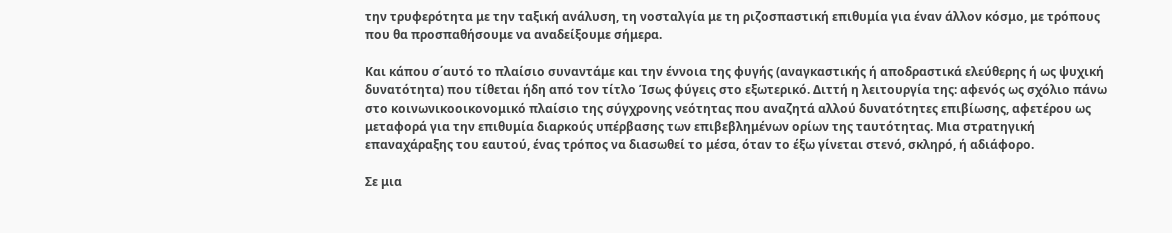την τρυφερότητα με την ταξική ανάλυση, τη νοσταλγία με τη ριζοσπαστική επιθυμία για έναν άλλον κόσμο, με τρόπους που θα προσπαθήσουμε να αναδείξουμε σήμερα.

Και κάπου σ΄αυτό το πλαίσιο συναντάμε και την έννοια της φυγής (αναγκαστικής ή αποδραστικά ελεύθερης ή ως ψυχική δυνατότητα) που τίθεται ήδη από τον τίτλο Ίσως φύγεις στο εξωτερικό. Διττή η λειτουργία της: αφενός ως σχόλιο πάνω στο κοινωνικοοικονομικό πλαίσιο της σύγχρονης νεότητας που αναζητά αλλού δυνατότητες επιβίωσης, αφετέρου ως μεταφορά για την επιθυμία διαρκούς υπέρβασης των επιβεβλημένων ορίων της ταυτότητας. Μια στρατηγική επαναχάραξης του εαυτού, ένας τρόπος να διασωθεί το μέσα, όταν το έξω γίνεται στενό, σκληρό, ή αδιάφορο.

Σε μια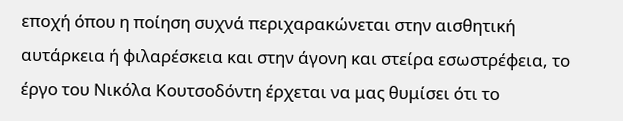εποχή όπου η ποίηση συχνά περιχαρακώνεται στην αισθητική αυτάρκεια ή φιλαρέσκεια και στην άγονη και στείρα εσωστρέφεια, το έργο του Νικόλα Κουτσοδόντη έρχεται να μας θυμίσει ότι το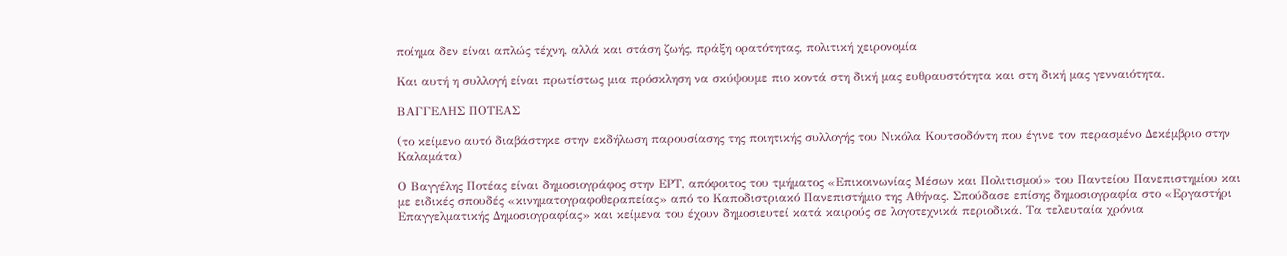ποίημα δεν είναι απλώς τέχνη, αλλά και στάση ζωής, πράξη ορατότητας, πολιτική χειρονομία

Και αυτή η συλλογή είναι πρωτίστως μια πρόσκληση να σκύψουμε πιο κοντά στη δική μας ευθραυστότητα και στη δική μας γενναιότητα.

ΒΑΓΓΕΛΗΣ ΠΟΤΕΑΣ

(το κείμενο αυτό διαβάστηκε στην εκδήλωση παρουσίασης της ποιητικής συλλογής του Νικόλα Κουτσοδόντη που έγινε τον περασμένο Δεκέμβριο στην Καλαμάτα)

Ο Βαγγέλης Ποτέας είναι δημοσιογράφος στην ΕΡΤ, απόφοιτος του τμήματος «Επικοινωνίας Μέσων και Πολιτισμού» του Παντείου Πανεπιστημίου και  με ειδικές σπουδές «κινηματογραφοθεραπείας» από το Καποδιστριακό Πανεπιστήμιο της Αθήνας. Σπούδασε επίσης δημοσιογραφία στο «Εργαστήρι Επαγγελματικής Δημοσιογραφίας» και κείμενα του έχουν δημοσιευτεί κατά καιρούς σε λογοτεχνικά περιοδικά. Τα τελευταία χρόνια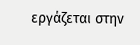εργάζεται στην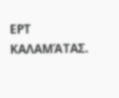ΕΡΤ ΚΑΛΑΜΆΤΑΣ.